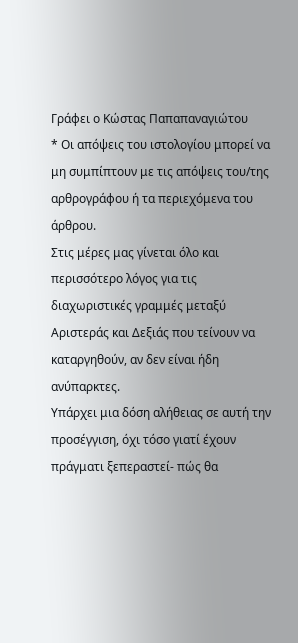Γράφει ο Κώστας Παπαπαναγιώτου
* Οι απόψεις του ιστολογίου μπορεί να μη συμπίπτουν με τις απόψεις του/της αρθρογράφου ή τα περιεχόμενα του άρθρου.
Στις μέρες μας γίνεται όλο και περισσότερο λόγος για τις διαχωριστικές γραμμές μεταξύ Αριστεράς και Δεξιάς που τείνουν να καταργηθούν, αν δεν είναι ήδη ανύπαρκτες.
Υπάρχει μια δόση αλήθειας σε αυτή την προσέγγιση, όχι τόσο γιατί έχουν πράγματι ξεπεραστεί- πώς θα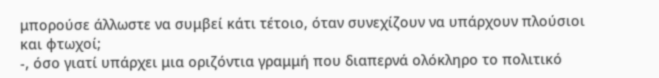μπορούσε άλλωστε να συμβεί κάτι τέτοιο, όταν συνεχίζουν να υπάρχουν πλούσιοι και φτωχοί;
-, όσο γιατί υπάρχει μια οριζόντια γραμμή που διαπερνά ολόκληρο το πολιτικό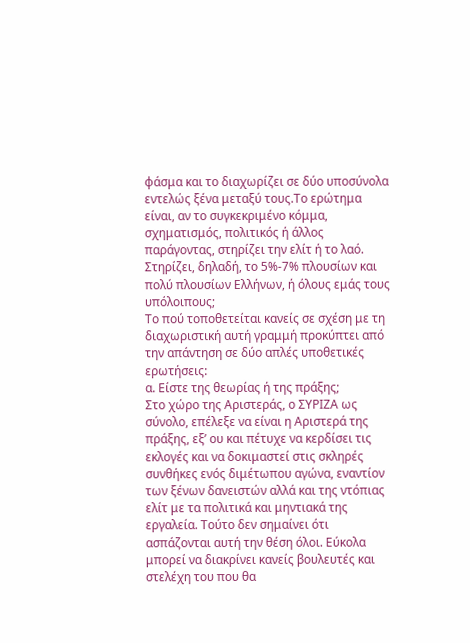φάσμα και το διαχωρίζει σε δύο υποσύνολα εντελώς ξένα μεταξύ τους.Το ερώτημα είναι, αν το συγκεκριμένο κόμμα, σχηματισμός, πολιτικός ή άλλος παράγοντας, στηρίζει την ελίτ ή το λαό. Στηρίζει, δηλαδή, το 5%-7% πλουσίων και πολύ πλουσίων Ελλήνων, ή όλους εμάς τους υπόλοιπους;
Το πού τοποθετείται κανείς σε σχέση με τη διαχωριστική αυτή γραμμή προκύπτει από την απάντηση σε δύο απλές υποθετικές ερωτήσεις:
α. Είστε της θεωρίας ή της πράξης;
Στο χώρο της Αριστεράς, ο ΣΥΡΙΖΑ ως σύνολο, επέλεξε να είναι η Αριστερά της πράξης, εξ’ ου και πέτυχε να κερδίσει τις εκλογές και να δοκιμαστεί στις σκληρές συνθήκες ενός διμέτωπου αγώνα, εναντίον των ξένων δανειστών αλλά και της ντόπιας ελίτ με τα πολιτικά και μηντιακά της εργαλεία. Τούτο δεν σημαίνει ότι ασπάζονται αυτή την θέση όλοι. Εύκολα μπορεί να διακρίνει κανείς βουλευτές και στελέχη του που θα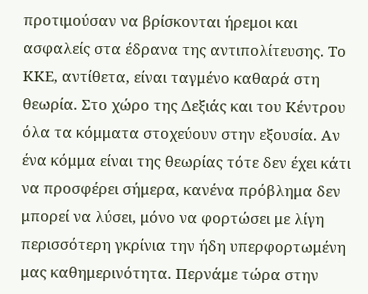προτιμούσαν να βρίσκονται ήρεμοι και ασφαλείς στα έδρανα της αντιπολίτευσης. Το ΚΚΕ, αντίθετα, είναι ταγμένο καθαρά στη θεωρία. Στο χώρο της Δεξιάς και του Κέντρου όλα τα κόμματα στοχεύουν στην εξουσία. Αν ένα κόμμα είναι της θεωρίας τότε δεν έχει κάτι να προσφέρει σήμερα, κανένα πρόβλημα δεν μπορεί να λύσει, μόνο να φορτώσει με λίγη περισσότερη γκρίνια την ήδη υπερφορτωμένη μας καθημερινότητα. Περνάμε τώρα στην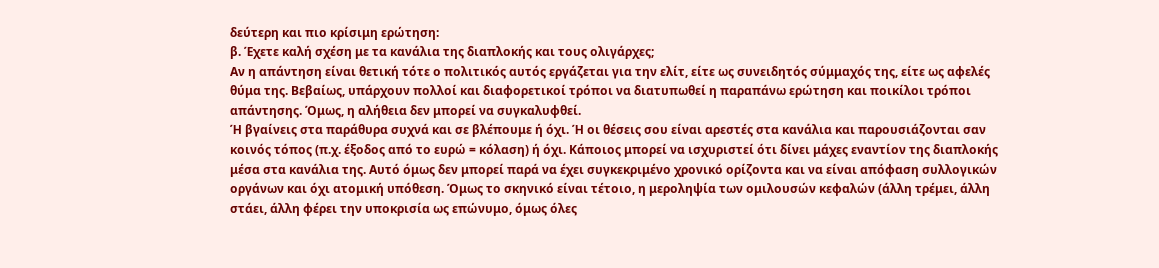δεύτερη και πιο κρίσιμη ερώτηση:
β. Έχετε καλή σχέση με τα κανάλια της διαπλοκής και τους ολιγάρχες;
Αν η απάντηση είναι θετική τότε ο πολιτικός αυτός εργάζεται για την ελίτ, είτε ως συνειδητός σύμμαχός της, είτε ως αφελές θύμα της. Βεβαίως, υπάρχουν πολλοί και διαφορετικοί τρόποι να διατυπωθεί η παραπάνω ερώτηση και ποικίλοι τρόποι απάντησης. Όμως, η αλήθεια δεν μπορεί να συγκαλυφθεί.
Ή βγαίνεις στα παράθυρα συχνά και σε βλέπουμε ή όχι. Ή οι θέσεις σου είναι αρεστές στα κανάλια και παρουσιάζονται σαν κοινός τόπος (π.χ. έξοδος από το ευρώ = κόλαση) ή όχι. Κάποιος μπορεί να ισχυριστεί ότι δίνει μάχες εναντίον της διαπλοκής μέσα στα κανάλια της. Αυτό όμως δεν μπορεί παρά να έχει συγκεκριμένο χρονικό ορίζοντα και να είναι απόφαση συλλογικών οργάνων και όχι ατομική υπόθεση. Όμως το σκηνικό είναι τέτοιο, η μεροληψία των ομιλουσών κεφαλών (άλλη τρέμει, άλλη στάει, άλλη φέρει την υποκρισία ως επώνυμο, όμως όλες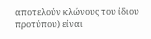αποτελούν κλώνους του ίδιου προτύπου) είναι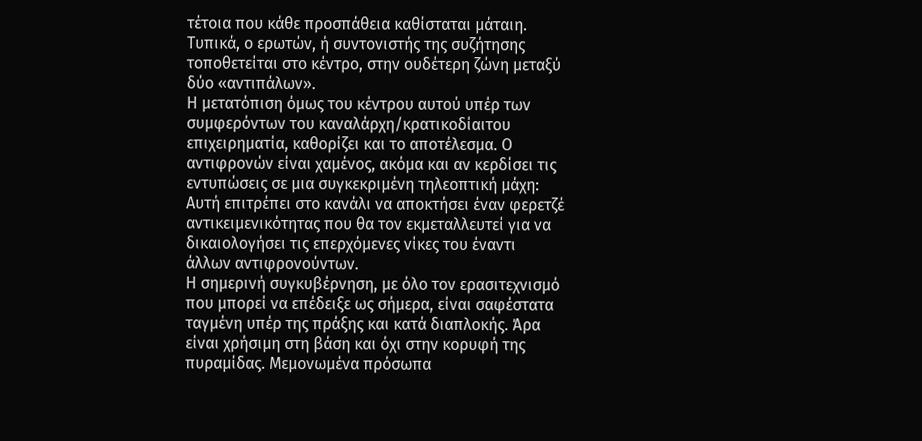τέτοια που κάθε προσπάθεια καθίσταται μάταιη. Τυπικά, ο ερωτών, ή συντονιστής της συζήτησης τοποθετείται στο κέντρο, στην ουδέτερη ζώνη μεταξύ δύο «αντιπάλων».
Η μετατόπιση όμως του κέντρου αυτού υπέρ των συμφερόντων του καναλάρχη/κρατικοδίαιτου επιχειρηματία, καθορίζει και το αποτέλεσμα. Ο αντιφρονών είναι χαμένος, ακόμα και αν κερδίσει τις εντυπώσεις σε μια συγκεκριμένη τηλεοπτική μάχη: Αυτή επιτρέπει στο κανάλι να αποκτήσει έναν φερετζέ αντικειμενικότητας που θα τον εκμεταλλευτεί για να δικαιολογήσει τις επερχόμενες νίκες του έναντι άλλων αντιφρονούντων.
Η σημερινή συγκυβέρνηση, με όλο τον ερασιτεχνισμό που μπορεί να επέδειξε ως σήμερα, είναι σαφέστατα ταγμένη υπέρ της πράξης και κατά διαπλοκής. Άρα είναι χρήσιμη στη βάση και όχι στην κορυφή της πυραμίδας. Μεμονωμένα πρόσωπα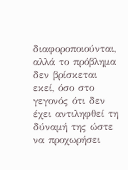διαφοροποιούνται, αλλά το πρόβλημα δεν βρίσκεται εκεί, όσο στο γεγονός ότι δεν έχει αντιληφθεί τη δύναμή της ώστε να προχωρήσει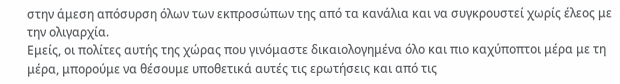στην άμεση απόσυρση όλων των εκπροσώπων της από τα κανάλια και να συγκρουστεί χωρίς έλεος με την ολιγαρχία.
Εμείς, οι πολίτες αυτής της χώρας που γινόμαστε δικαιολογημένα όλο και πιο καχύποπτοι μέρα με τη μέρα, μπορούμε να θέσουμε υποθετικά αυτές τις ερωτήσεις και από τις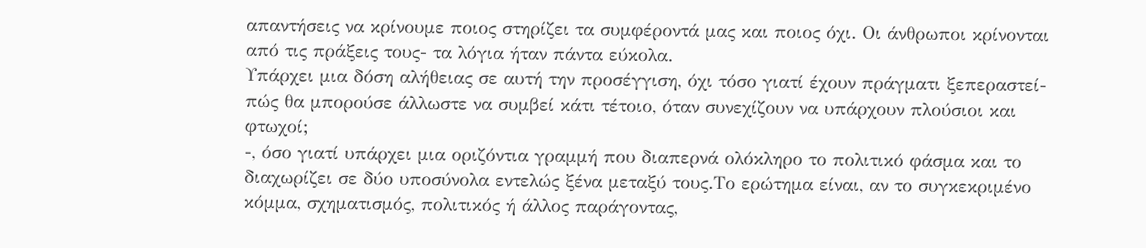απαντήσεις να κρίνουμε ποιος στηρίζει τα συμφέροντά μας και ποιος όχι. Οι άνθρωποι κρίνονται από τις πράξεις τους- τα λόγια ήταν πάντα εύκολα.
Υπάρχει μια δόση αλήθειας σε αυτή την προσέγγιση, όχι τόσο γιατί έχουν πράγματι ξεπεραστεί- πώς θα μπορούσε άλλωστε να συμβεί κάτι τέτοιο, όταν συνεχίζουν να υπάρχουν πλούσιοι και φτωχοί;
-, όσο γιατί υπάρχει μια οριζόντια γραμμή που διαπερνά ολόκληρο το πολιτικό φάσμα και το διαχωρίζει σε δύο υποσύνολα εντελώς ξένα μεταξύ τους.Το ερώτημα είναι, αν το συγκεκριμένο κόμμα, σχηματισμός, πολιτικός ή άλλος παράγοντας,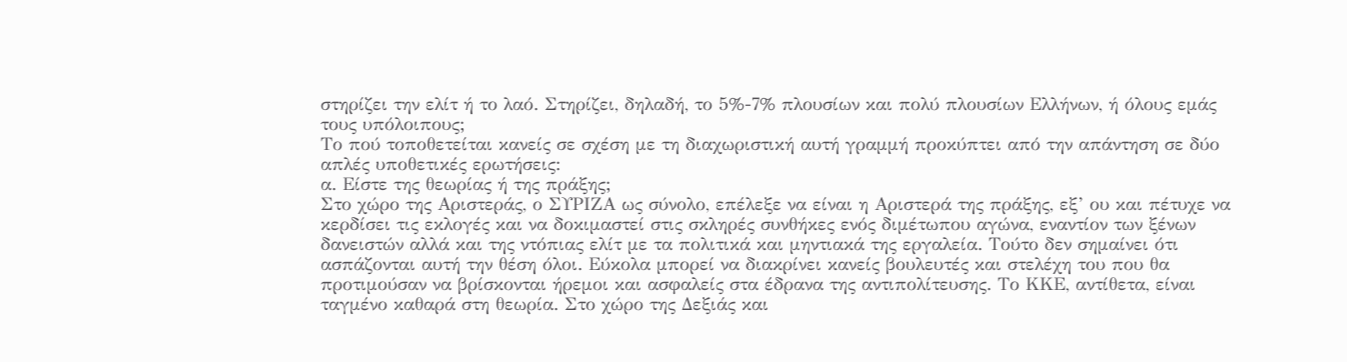στηρίζει την ελίτ ή το λαό. Στηρίζει, δηλαδή, το 5%-7% πλουσίων και πολύ πλουσίων Ελλήνων, ή όλους εμάς τους υπόλοιπους;
Το πού τοποθετείται κανείς σε σχέση με τη διαχωριστική αυτή γραμμή προκύπτει από την απάντηση σε δύο απλές υποθετικές ερωτήσεις:
α. Είστε της θεωρίας ή της πράξης;
Στο χώρο της Αριστεράς, ο ΣΥΡΙΖΑ ως σύνολο, επέλεξε να είναι η Αριστερά της πράξης, εξ’ ου και πέτυχε να κερδίσει τις εκλογές και να δοκιμαστεί στις σκληρές συνθήκες ενός διμέτωπου αγώνα, εναντίον των ξένων δανειστών αλλά και της ντόπιας ελίτ με τα πολιτικά και μηντιακά της εργαλεία. Τούτο δεν σημαίνει ότι ασπάζονται αυτή την θέση όλοι. Εύκολα μπορεί να διακρίνει κανείς βουλευτές και στελέχη του που θα προτιμούσαν να βρίσκονται ήρεμοι και ασφαλείς στα έδρανα της αντιπολίτευσης. Το ΚΚΕ, αντίθετα, είναι ταγμένο καθαρά στη θεωρία. Στο χώρο της Δεξιάς και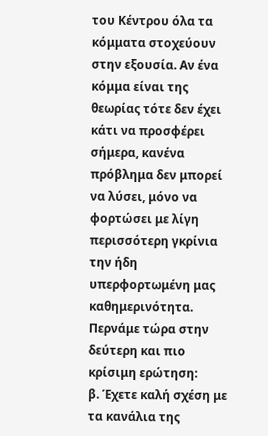του Κέντρου όλα τα κόμματα στοχεύουν στην εξουσία. Αν ένα κόμμα είναι της θεωρίας τότε δεν έχει κάτι να προσφέρει σήμερα, κανένα πρόβλημα δεν μπορεί να λύσει, μόνο να φορτώσει με λίγη περισσότερη γκρίνια την ήδη υπερφορτωμένη μας καθημερινότητα. Περνάμε τώρα στην δεύτερη και πιο κρίσιμη ερώτηση:
β. Έχετε καλή σχέση με τα κανάλια της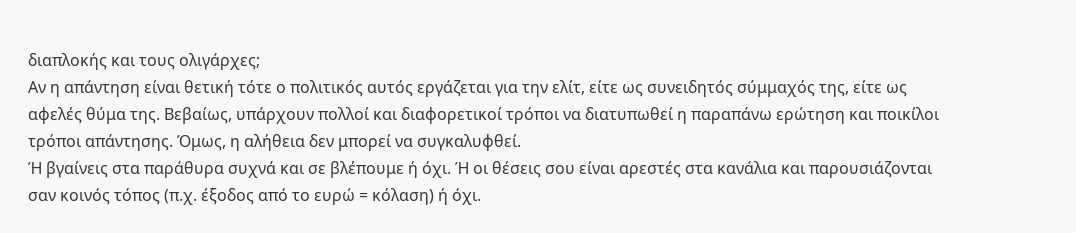διαπλοκής και τους ολιγάρχες;
Αν η απάντηση είναι θετική τότε ο πολιτικός αυτός εργάζεται για την ελίτ, είτε ως συνειδητός σύμμαχός της, είτε ως αφελές θύμα της. Βεβαίως, υπάρχουν πολλοί και διαφορετικοί τρόποι να διατυπωθεί η παραπάνω ερώτηση και ποικίλοι τρόποι απάντησης. Όμως, η αλήθεια δεν μπορεί να συγκαλυφθεί.
Ή βγαίνεις στα παράθυρα συχνά και σε βλέπουμε ή όχι. Ή οι θέσεις σου είναι αρεστές στα κανάλια και παρουσιάζονται σαν κοινός τόπος (π.χ. έξοδος από το ευρώ = κόλαση) ή όχι.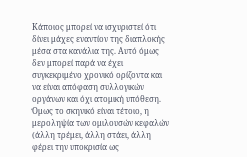Κάποιος μπορεί να ισχυριστεί ότι δίνει μάχες εναντίον της διαπλοκής μέσα στα κανάλια της. Αυτό όμως δεν μπορεί παρά να έχει συγκεκριμένο χρονικό ορίζοντα και να είναι απόφαση συλλογικών οργάνων και όχι ατομική υπόθεση. Όμως το σκηνικό είναι τέτοιο, η μεροληψία των ομιλουσών κεφαλών (άλλη τρέμει, άλλη στάει, άλλη φέρει την υποκρισία ως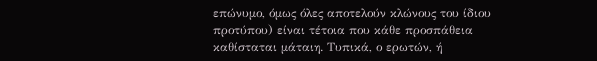επώνυμο, όμως όλες αποτελούν κλώνους του ίδιου προτύπου) είναι τέτοια που κάθε προσπάθεια καθίσταται μάταιη. Τυπικά, ο ερωτών, ή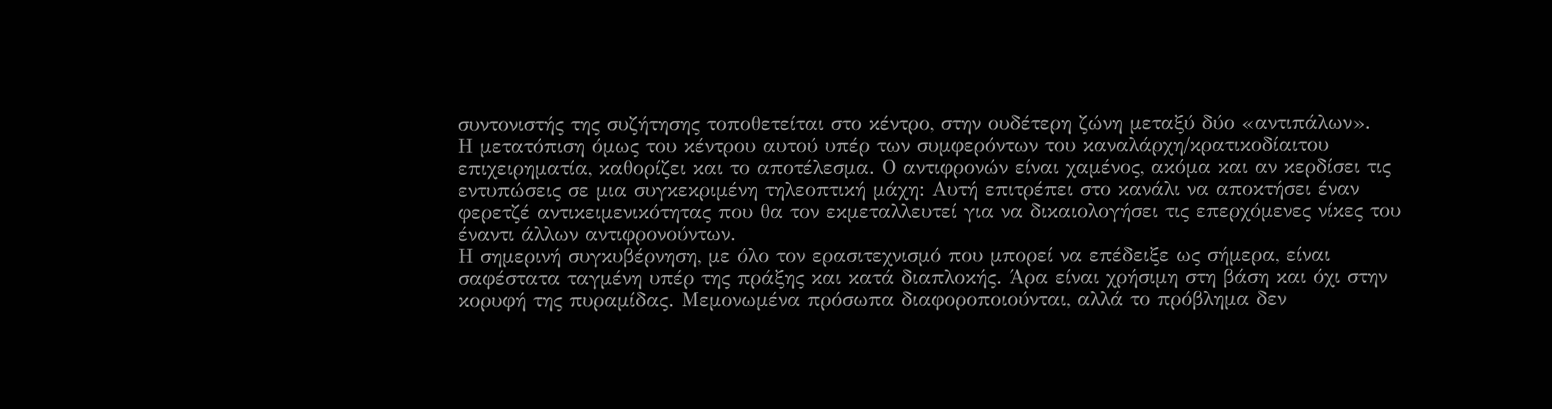συντονιστής της συζήτησης τοποθετείται στο κέντρο, στην ουδέτερη ζώνη μεταξύ δύο «αντιπάλων».
Η μετατόπιση όμως του κέντρου αυτού υπέρ των συμφερόντων του καναλάρχη/κρατικοδίαιτου επιχειρηματία, καθορίζει και το αποτέλεσμα. Ο αντιφρονών είναι χαμένος, ακόμα και αν κερδίσει τις εντυπώσεις σε μια συγκεκριμένη τηλεοπτική μάχη: Αυτή επιτρέπει στο κανάλι να αποκτήσει έναν φερετζέ αντικειμενικότητας που θα τον εκμεταλλευτεί για να δικαιολογήσει τις επερχόμενες νίκες του έναντι άλλων αντιφρονούντων.
Η σημερινή συγκυβέρνηση, με όλο τον ερασιτεχνισμό που μπορεί να επέδειξε ως σήμερα, είναι σαφέστατα ταγμένη υπέρ της πράξης και κατά διαπλοκής. Άρα είναι χρήσιμη στη βάση και όχι στην κορυφή της πυραμίδας. Μεμονωμένα πρόσωπα διαφοροποιούνται, αλλά το πρόβλημα δεν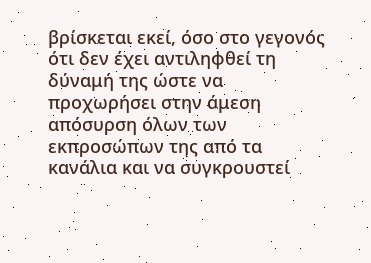βρίσκεται εκεί, όσο στο γεγονός ότι δεν έχει αντιληφθεί τη δύναμή της ώστε να προχωρήσει στην άμεση απόσυρση όλων των εκπροσώπων της από τα κανάλια και να συγκρουστεί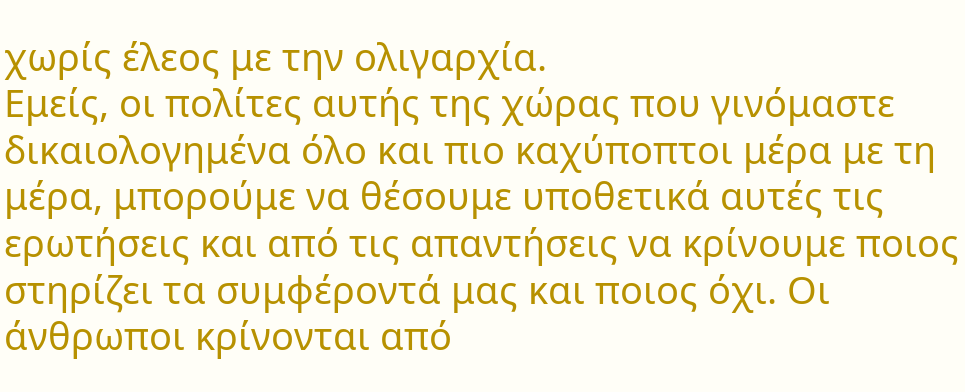χωρίς έλεος με την ολιγαρχία.
Εμείς, οι πολίτες αυτής της χώρας που γινόμαστε δικαιολογημένα όλο και πιο καχύποπτοι μέρα με τη μέρα, μπορούμε να θέσουμε υποθετικά αυτές τις ερωτήσεις και από τις απαντήσεις να κρίνουμε ποιος στηρίζει τα συμφέροντά μας και ποιος όχι. Οι άνθρωποι κρίνονται από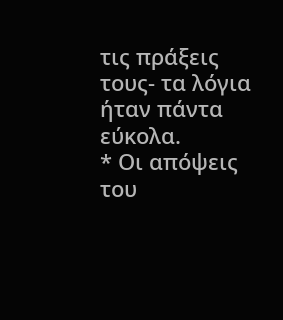τις πράξεις τους- τα λόγια ήταν πάντα εύκολα.
* Οι απόψεις του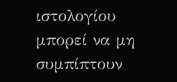ιστολογίου μπορεί να μη συμπίπτουν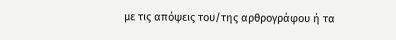με τις απόψεις του/της αρθρογράφου ή τα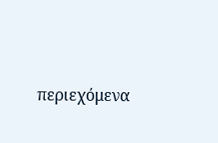περιεχόμενα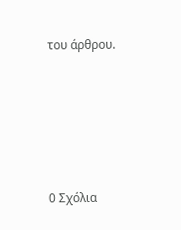του άρθρου.





0 Σχόλια